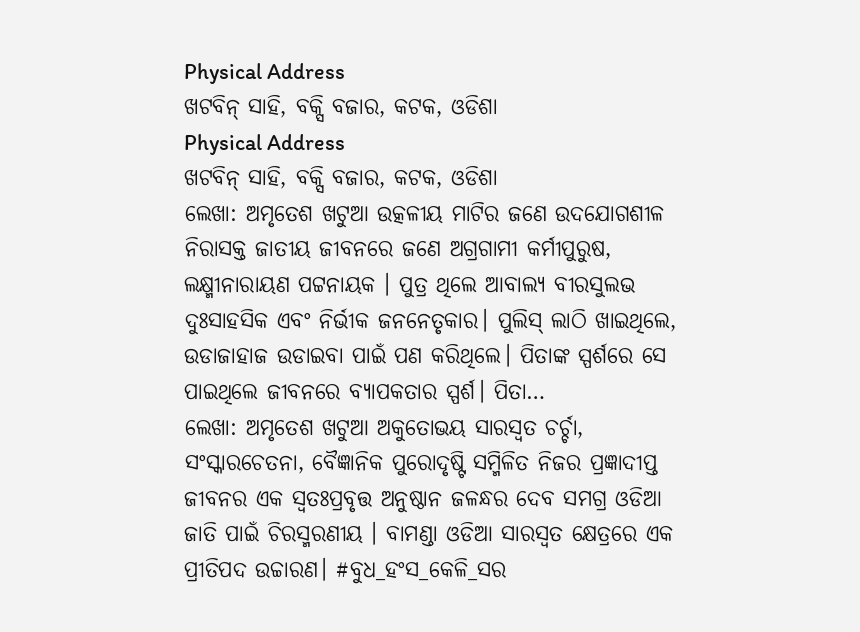Physical Address
ଖଟବିନ୍ ସାହି, ବକ୍ସି ବଜାର, କଟକ, ଓଡିଶା
Physical Address
ଖଟବିନ୍ ସାହି, ବକ୍ସି ବଜାର, କଟକ, ଓଡିଶା
ଲେଖା: ଅମୃତେଶ ଖଟୁଆ ଉତ୍କଳୀୟ ମାଟିର ଜଣେ ଉଦଯୋଗଶୀଳ ନିରାସକ୍ତ ଜାତୀୟ ଜୀବନରେ ଜଣେ ଅଗ୍ରଗାମୀ କର୍ମୀପୁରୁଷ, ଲକ୍ଷ୍ମୀନାରାୟଣ ପଟ୍ଟନାୟକ । ପୁତ୍ର ଥିଲେ ଆବାଲ୍ଯ ବୀରସୁଲଭ ଦୁଃସାହସିକ ଏବଂ ନିର୍ଭୀକ ଜନନେତୃକାର। ପୁଲିସ୍ ଲାଠି ଖାଇଥିଲେ, ଉଡାଜାହାଜ ଉଡାଇବା ପାଇଁ ପଣ କରିଥିଲେ। ପିତାଙ୍କ ସ୍ପର୍ଶରେ ସେ ପାଇଥିଲେ ଜୀବନରେ ବ୍ୟାପକତାର ସ୍ପର୍ଶ। ପିତା…
ଲେଖା: ଅମୃତେଶ ଖଟୁଆ ଅକୁତୋଭୟ ସାରସ୍ଵତ ଚର୍ଚ୍ଚା, ସଂସ୍କାରଚେତନା, ବୈଜ୍ଞାନିକ ପୁରୋଦୃଷ୍ଟି ସମ୍ମିଳିତ ନିଜର ପ୍ରଜ୍ଞାଦୀପ୍ତ ଜୀବନର ଏକ ସ୍ଵତଃପ୍ରବୃତ୍ତ ଅନୁଷ୍ଠାନ ଜଳନ୍ଧର ଦେବ ସମଗ୍ର ଓଡିଆ ଜାତି ପାଇଁ ଚିରସ୍ମରଣୀୟ । ବାମଣ୍ଡା ଓଡିଆ ସାରସ୍ଵତ କ୍ଷେତ୍ରରେ ଏକ ପ୍ରୀତିପଦ ଉଚ୍ଚାରଣ। #ବୁଧ_ହଂସ_କେଳି_ସର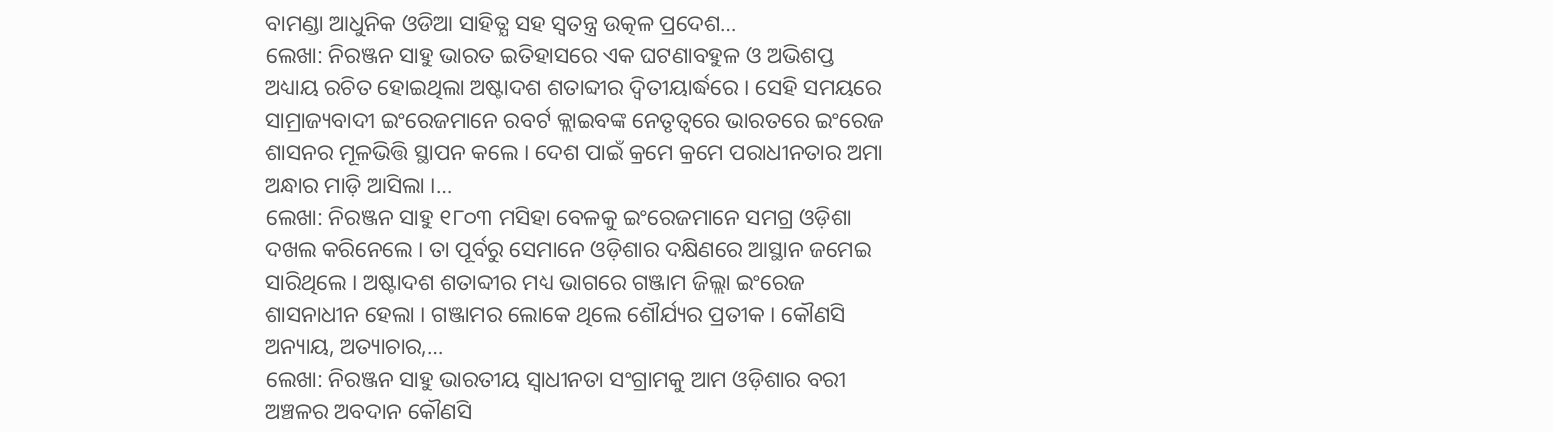ବାମଣ୍ଡା ଆଧୁନିକ ଓଡିଆ ସାହିତ୍ଯ ସହ ସ୍ଵତନ୍ତ୍ର ଉତ୍କଳ ପ୍ରଦେଶ…
ଲେଖା: ନିରଞ୍ଜନ ସାହୁ ଭାରତ ଇତିହାସରେ ଏକ ଘଟଣାବହୁଳ ଓ ଅଭିଶପ୍ତ ଅଧ୍ୟାୟ ରଚିତ ହୋଇଥିଲା ଅଷ୍ଟାଦଶ ଶତାବ୍ଦୀର ଦ୍ଵିତୀୟାର୍ଦ୍ଧରେ । ସେହି ସମୟରେ ସାମ୍ରାଜ୍ୟବାଦୀ ଇଂରେଜମାନେ ରବର୍ଟ କ୍ଲାଇବଙ୍କ ନେତୃତ୍ୱରେ ଭାରତରେ ଇଂରେଜ ଶାସନର ମୂଳଭିତ୍ତି ସ୍ଥାପନ କଲେ । ଦେଶ ପାଇଁ କ୍ରମେ କ୍ରମେ ପରାଧୀନତାର ଅମା ଅନ୍ଧାର ମାଡ଼ି ଆସିଲା ।…
ଲେଖା: ନିରଞ୍ଜନ ସାହୁ ୧୮୦୩ ମସିହା ବେଳକୁ ଇଂରେଜମାନେ ସମଗ୍ର ଓଡ଼ିଶା ଦଖଲ କରିନେଲେ । ତା ପୂର୍ବରୁ ସେମାନେ ଓଡ଼ିଶାର ଦକ୍ଷିଣରେ ଆସ୍ଥାନ ଜମେଇ ସାରିଥିଲେ । ଅଷ୍ଟାଦଶ ଶତାବ୍ଦୀର ମଧ୍ୟ ଭାଗରେ ଗଞ୍ଜାମ ଜିଲ୍ଲା ଇଂରେଜ ଶାସନାଧୀନ ହେଲା । ଗଞ୍ଜାମର ଲୋକେ ଥିଲେ ଶୌର୍ଯ୍ୟର ପ୍ରତୀକ । କୌଣସି ଅନ୍ୟାୟ, ଅତ୍ୟାଚାର,…
ଲେଖା: ନିରଞ୍ଜନ ସାହୁ ଭାରତୀୟ ସ୍ଵାଧୀନତା ସଂଗ୍ରାମକୁ ଆମ ଓଡ଼ିଶାର ବରୀ ଅଞ୍ଚଳର ଅବଦାନ କୌଣସି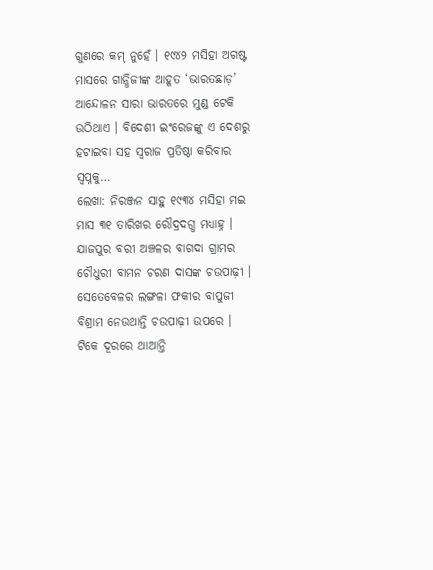ଗୁଣରେ କମ୍ ନୁହେଁ । ୧୯୪୨ ମସିହା ଅଗଷ୍ଟ ମାସରେ ଗାନ୍ଧିଜୀଙ୍କ ଆହୂତ ‘ଭାରତଛାଡ଼’ ଆନ୍ଦୋଳନ ସାରା ଭାରତରେ ମୁଣ୍ଡ ଟେକି ଉଠିଥାଏ । ବିଦେଶୀ ଇଂରେଜଙ୍କୁ ଏ ଦେଶରୁ ହଟାଇବା ସହ ସ୍ଵରାଜ ପ୍ରତିଷ୍ଠା କରିବାର ସ୍ଵପ୍ନକୁ…
ଲେଖା: ନିରଞ୍ଜନ ସାହୁ ୧୯୩୪ ମସିହା ମଇ ମାସ ୩୧ ତାରିଖର ରୌଦ୍ରଦଗ୍ଧ ମଧ୍ୟାହ୍ନ । ଯାଜପୁର ବରୀ ଅଞ୍ଚଳର ବାଗଦା ଗ୍ରାମର ଚୌଧୁରୀ ବାମନ ଚରଣ ଦାସଙ୍କ ଚଉପାଢ଼ୀ । ସେତେବେଳର ଲଙ୍ଗଳା ଫକୀର ବାପୁଜୀ ବିଶ୍ରାମ ନେଉଥାନ୍ତି ଚଉପାଢ଼ୀ ଉପରେ । ଟିକେ ଦୂରରେ ଥାଆନ୍ତି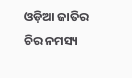ଓଡ଼ିଆ ଜାତିର ଚିର ନମସ୍ୟ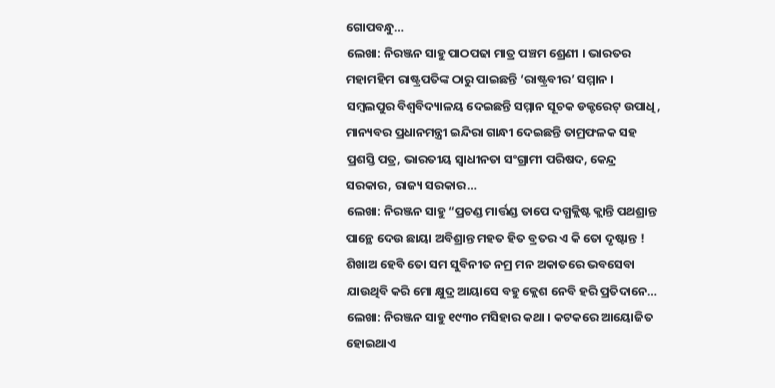ଗୋପବନ୍ଧୁ…
ଲେଖା: ନିରଞ୍ଜନ ସାହୁ ପାଠପଢା ମାତ୍ର ପଞ୍ଚମ ଶ୍ରେଣୀ । ଭାରତର ମହାମହିମ ରାଷ୍ଟ୍ରପତିଙ୍କ ଠାରୁ ପାଇଛନ୍ତି ‘ରାଷ୍ଟ୍ରବୀର’ ସମ୍ମାନ । ସମ୍ବଲପୁର ବିଶ୍ୱବିଦ୍ୟାଳୟ ଦେଇଛନ୍ତି ସମ୍ମାନ ସୂଚକ ଡକ୍ଟରେଟ୍ ଉପାଧି, ମାନ୍ୟବର ପ୍ରଧାନମନ୍ତ୍ରୀ ଇନ୍ଦିରା ଗାନ୍ଧୀ ଦେଇଛନ୍ତି ତାମ୍ରଫଳକ ସହ ପ୍ରଶସ୍ତି ପତ୍ର, ଭାରତୀୟ ସ୍ଵାଧୀନତା ସଂଗ୍ରାମୀ ପରିଷଦ, କେନ୍ଦ୍ର ସରକାର, ରାଜ୍ୟ ସରକାର…
ଲେଖା: ନିରଞ୍ଜନ ସାହୁ “ପ୍ରଚଣ୍ଡ ମାର୍ତ୍ତଣ୍ଡ ତାପେ ଦଗ୍ଧକ୍ଲିଷ୍ଟ କ୍ଲାନ୍ତି ପଥଶ୍ରାନ୍ତ ପାନ୍ଥେ ଦେଉ ଛାୟା ଅବିଶ୍ରାନ୍ତ ମହତ ହିତ ବ୍ରତର ଏ କି ତୋ ଦୃଷ୍ଟାନ୍ତ ! ଶିଖାଅ ହେବି ତୋ ସମ ସୁବିନୀତ ନମ୍ର ମନ ଅକାତରେ ଭବସେବା ଯାଉଥିବି କରି ମୋ କ୍ଷୁଦ୍ର ଆୟାସେ ବହୁ କ୍ଲେଶ ନେବି ହରି ପ୍ରତିଦାନେ…
ଲେଖା: ନିରଞ୍ଜନ ସାହୁ ୧୯୩୦ ମସିହାର କଥା । କଟକରେ ଆୟୋଜିତ ହୋଇଥାଏ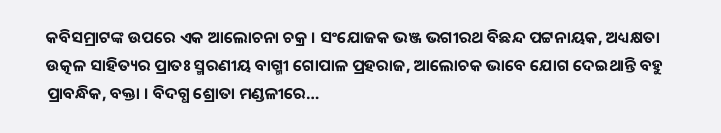କବିସମ୍ରାଟଙ୍କ ଉପରେ ଏକ ଆଲୋଚନା ଚକ୍ର । ସଂଯୋଜକ ଭଞ୍ଜ ଭଗୀରଥ ବିଛନ୍ଦ ପଟ୍ଟନାୟକ, ଅଧ୍ୟକ୍ଷତା ଉତ୍କଳ ସାହିତ୍ୟର ପ୍ରାତଃ ସ୍ମରଣୀୟ ବାଗ୍ମୀ ଗୋପାଳ ପ୍ରହରାଜ, ଆଲୋଚକ ଭାବେ ଯୋଗ ଦେଇଥାନ୍ତି ବହୁ ପ୍ରାବନ୍ଧିକ, ବକ୍ତା । ବିଦଗ୍ଧ ଶ୍ରୋତା ମଣ୍ଡଳୀରେ…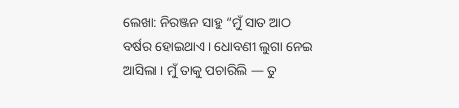ଲେଖା: ନିରଞ୍ଜନ ସାହୁ “ମୁଁ ସାତ ଆଠ ବର୍ଷର ହୋଇଥାଏ । ଧୋବଣୀ ଲୁଗା ନେଇ ଆସିଲା । ମୁଁ ତାକୁ ପଚାରିଲି — ତୁ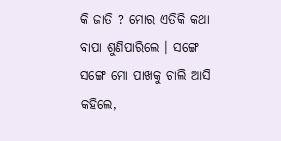କି ଜାତି ? ମୋର ଏତିକି କଥା ବାପା ଶୁଣିପାରିଲେ । ସଙ୍ଗେ ସଙ୍ଗେ ମୋ ପାଖକୁ ଚାଲି ଆସି କହିଲେ,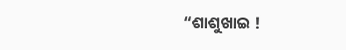“ଶାଶୁଖାଇ !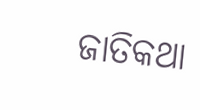ଜାତିକଥା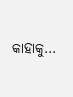କାହାକୁ…